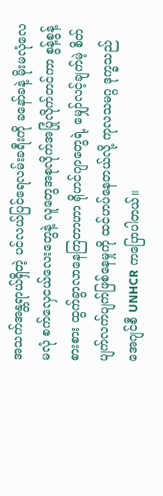အသက်အန္တရာယ်ရှိတဲ့ ပင်လယ်ပြင်ရေလမ်းခရီးကို ခနော်ခနဲ့ မိုးမလုံလေမလုံ စက်လှေငယ်လေးတွေနဲ့ လူတွေအစုလိုက်အပြုံလိုက်တင်ကာ စွန့်စွန့်စားစား ထွက်ခွာလာနေကြတာဟာ ရိုဟင်ဂျာတွေရဲ့ မျှော်လင့်ချက်မဲ့ စိတ်ပျက်လက်ပျက်ဖြစ်နေမှုကို ထင်ဟပ်နေတယ်လို့ ကုလသမဂ္ဂ ဒုက္ခသည်အေဂျင်စီ UNHCR ကပြောပါတယ်။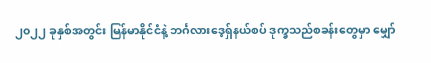၂၀၂၂ ခုနှစ်အတွင်း မြန်မာနိုင်ငံနဲ့ ဘင်္ဂလားဒေ့ရှ်နယ်စပ် ဒုက္ခသည်စခန်းတွေမှာ မျှော်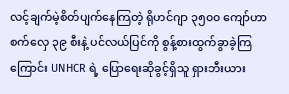လင့်ချက်မဲ့စိတ်ပျက်နေကြတဲ့ ရိုဟင်ဂျာ ၃၅၀၀ ကျော်ဟာ စက်လှေ ၃၉ စီးနဲ့ ပင်လယ်ပြင်ကို စွန့်စားထွက်ခွာခဲ့ကြကြောင်း UNHCR ရဲ့ ပြောရေးဆိုခွင့်ရှိသူ ရှားဘီးယား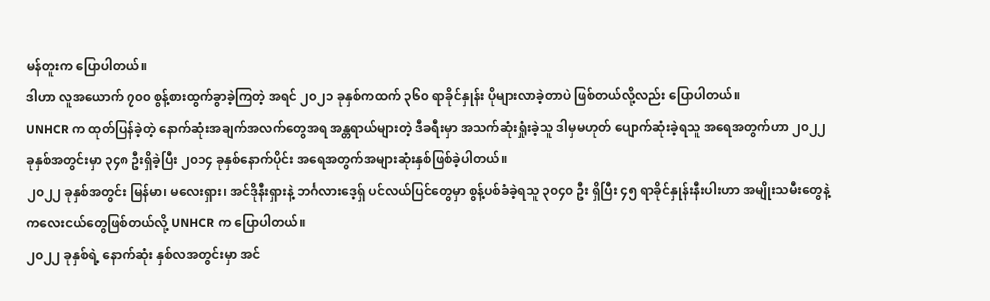မန်တူးက ပြောပါတယ်။
ဒါဟာ လူအယောက် ၇၀၀ စွန့်စားထွက်ခွာခဲ့ကြတဲ့ အရင် ၂၀၂၁ ခုနှစ်ကထက် ၃၆၀ ရာခိုင်နှုန်း ပိုများလာခဲ့တာပဲ ဖြစ်တယ်လို့လည်း ပြောပါတယ်။
UNHCR က ထုတ်ပြန်ခဲ့တဲ့ နောက်ဆုံးအချက်အလက်တွေအရ အန္တရာယ်များတဲ့ ဒီခရီးမှာ အသက်ဆုံးရှုံးခဲ့သူ ဒါမှမဟုတ် ပျောက်ဆုံးခဲ့ရသူ အရေအတွက်ဟာ ၂၀၂၂ ခုနှစ်အတွင်းမှာ ၃၄၈ ဦးရှိခဲ့ပြီး ၂၀၁၄ ခုနှစ်နောက်ပိုင်း အရေအတွက်အများဆုံးနှစ်ဖြစ်ခဲ့ပါတယ်။
၂၀၂၂ ခုနှစ်အတွင်း မြန်မာ၊ မလေးရှား၊ အင်ဒိုနီးရှားနဲ့ ဘင်္ဂလားဒေ့ရှ် ပင်လယ်ပြင်တွေမှာ စွန့်ပစ်ခံခဲ့ရသူ ၃၀၄၀ ဦး ရှိပြီး ၄၅ ရာခိုင်နှုန်းနီးပါးဟာ အမျိုးသမီးတွေနဲ့ ကလေးငယ်တွေဖြစ်တယ်လို့ UNHCR က ပြောပါတယ်။
၂၀၂၂ ခုနှစ်ရဲ့ နောက်ဆုံး နှစ်လအတွင်းမှာ အင်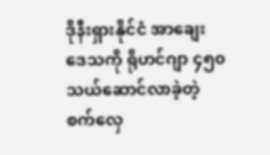ဒိုနီးရှားနိုင်ငံ အာချေးဒေသကို ရိုဟင်ဂျာ ၄၅၀ သယ်ဆောင်လာခဲ့တဲ့ စက်လှေ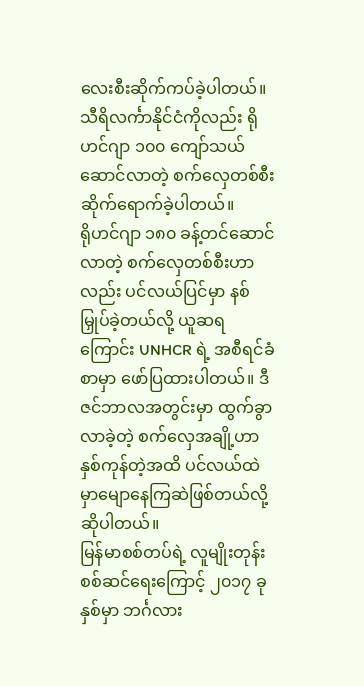လေးစီးဆိုက်ကပ်ခဲ့ပါတယ်။ သီရိလင်္ကာနိုင်ငံကိုလည်း ရိုဟင်ဂျာ ၁၀၀ ကျော်သယ်ဆောင်လာတဲ့ စက်လှေတစ်စီးဆိုက်ရောက်ခဲ့ပါတယ်။
ရိုဟင်ဂျာ ၁၈၀ ခန့်တင်ဆောင်လာတဲ့ စက်လှေတစ်စီးဟာလည်း ပင်လယ်ပြင်မှာ နစ်မြှုပ်ခဲ့တယ်လို့ ယူဆရကြောင်း UNHCR ရဲ့ အစီရင်ခံစာမှာ ဖော်ပြထားပါတယ်။ ဒီဇင်ဘာလအတွင်းမှာ ထွက်ခွာလာခဲ့တဲ့ စက်လှေအချို့ဟာ နှစ်ကုန်တဲ့အထိ ပင်လယ်ထဲမှာမျောနေကြဆဲဖြစ်တယ်လို့ ဆိုပါတယ်။
မြန်မာစစ်တပ်ရဲ့ လူမျိုးတုန်းစစ်ဆင်ရေးကြောင့် ၂၀၁၇ ခုနှစ်မှာ ဘင်္ဂလား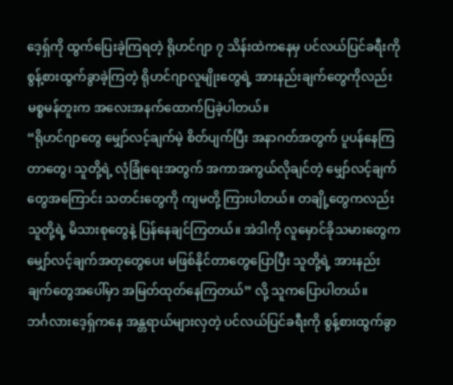ဒေ့ရှ်ကို ထွက်ပြေးခဲ့ကြရတဲ့ ရိုဟင်ဂျာ ၇ သိန်းထဲကနေမှ ပင်လယ်ပြင်ခရီးကို စွန့်စားထွက်ခွာခဲ့ကြတဲ့ ရိုဟင်ဂျာလူမျိုးတွေရဲ့ အားနည်းချက်တွေကိုလည်း မစ္စမန်တူးက အလေးအနက်ထောက်ပြခဲ့ပါတယ်။
“ရိုဟင်ဂျာတွေ မျှော်လင့်ချက်မဲ့ စိတ်ပျက်ပြီး အနာဂတ်အတွက် ပူပန်နေကြတာတွေ၊ သူတို့ရဲ့ လုံခြုံရေးအတွက် အကာအကွယ်လိုချင်တဲ့ မျှော်လင့်ချက်တွေအကြောင်း သတင်းတွေကို ကျမတို့ ကြားပါတယ်။ တချို့တွေကလည်း သူတို့ရဲ့ မိသားစုတွေနဲ့ ပြန်နေချင်ကြတယ်။ အဲဒါကို လူမှောင်ခိုသမားတွေက မျှော်လင့်ချက်အတုတွေပေး မဖြစ်နိုင်တာတွေပြောပြီး သူတို့ရဲ့ အားနည်းချက်တွေအပေါ်မှာ အမြတ်ထုတ်နေကြတယ်” လို့ သူကပြောပါတယ်။
ဘင်္ဂလားဒေ့ရှ်ကနေ အန္တရာယ်များလှတဲ့ ပင်လယ်ပြင်ခရီးကို စွန့်စားထွက်ခွာ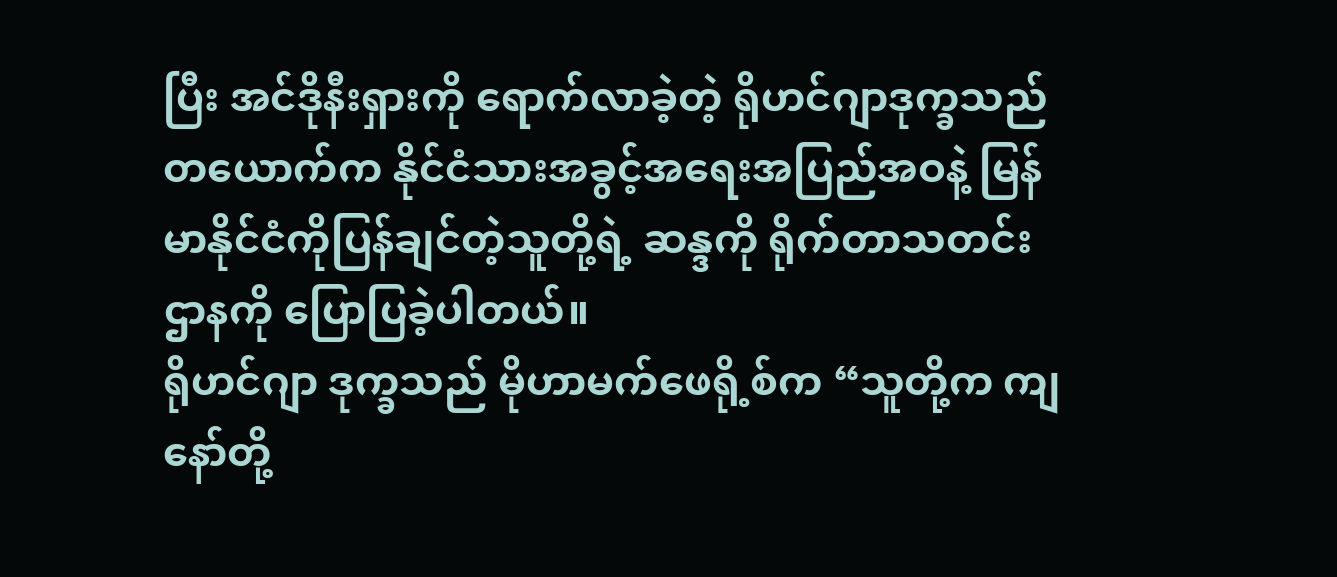ပြီး အင်ဒိုနီးရှားကို ရောက်လာခဲ့တဲ့ ရိုဟင်ဂျာဒုက္ခသည်တယောက်က နိုင်ငံသားအခွင့်အရေးအပြည်အဝနဲ့ မြန်မာနိုင်ငံကိုပြန်ချင်တဲ့သူတို့ရဲ့ ဆန္ဒကို ရိုက်တာသတင်းဌာနကို ပြောပြခဲ့ပါတယ်။
ရိုဟင်ဂျာ ဒုက္ခသည် မိုဟာမက်ဖေရို့စ်က “သူတို့က ကျနော်တို့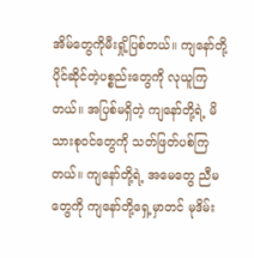အိမ်တွေကိုမီးရှို့ပြစ်တယ်။ ကျနော်တို့ ပိုင်ဆိုင်တဲ့ပစ္စည်းတွေကို လုယူကြတယ်။ အပြစ်မရှိတဲ့ ကျနော်တို့ရဲ့ မိသားစုဝင်တွေကို သတ်ဖြတ်ပစ်ကြတယ်။ ကျနော်တို့ရဲ့ အမေတွေ ညီမတွေကို ကျနော်တို့ရှေ့မှာတင် မုဒိမ်း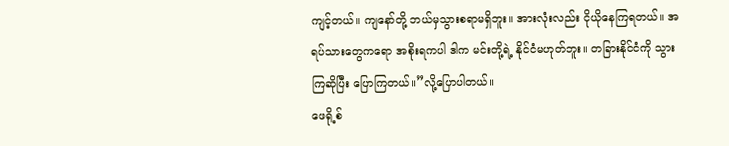ကျင့်တယ်။ ကျနော်တို့ ဘယ်မှသွားစရာမရှိဘူး။ အားလုံးလည်း ငိုယိုနေကြရတယ်။ အရပ်သားတွေကရော အစိုးရကပါ ဒါက မင်းတို့ရဲ့ နိုင်ငံမဟုတ်ဘူး။ တခြားနိုင်ငံကို သွားကြဆိုပြီး ပြောကြတယ်။”လို့ပြောပါတယ်။
ဖေရို့စ်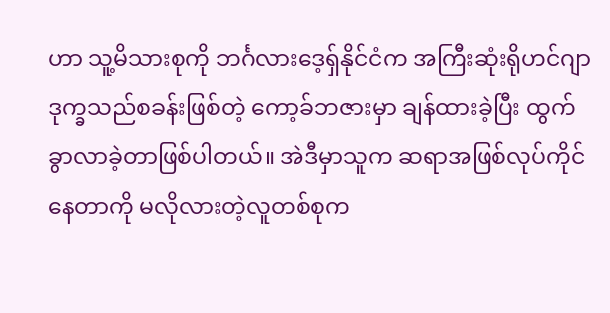ဟာ သူ့မိသားစုကို ဘင်္ဂလားဒေ့ရှ်နိုင်ငံက အကြီးဆုံးရိုဟင်ဂျာဒုက္ခသည်စခန်းဖြစ်တဲ့ ကော့ခ်ဘဇားမှာ ချန်ထားခဲ့ပြီး ထွက်ခွာလာခဲ့တာဖြစ်ပါတယ်။ အဲဒီမှာသူက ဆရာအဖြစ်လုပ်ကိုင်နေတာကို မလိုလားတဲ့လူတစ်စုက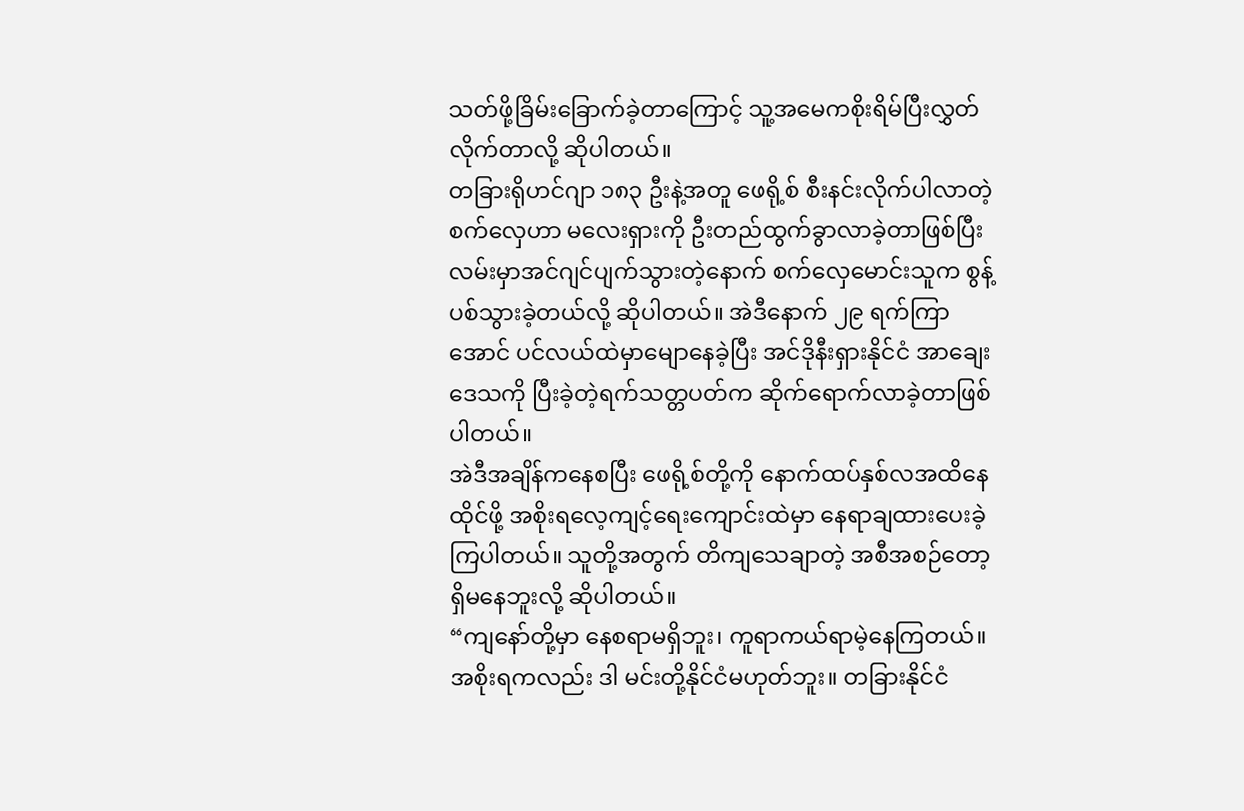သတ်ဖို့ခြိမ်းခြောက်ခဲ့တာကြောင့် သူ့အမေကစိုးရိမ်ပြီးလွှတ်လိုက်တာလို့ ဆိုပါတယ်။
တခြားရိုဟင်ဂျာ ၁၈၃ ဦးနဲ့အတူ ဖေရို့စ် စီးနင်းလိုက်ပါလာတဲ့ စက်လှေဟာ မလေးရှားကို ဦးတည်ထွက်ခွာလာခဲ့တာဖြစ်ပြီး လမ်းမှာအင်ဂျင်ပျက်သွားတဲ့နောက် စက်လှေမောင်းသူက စွန့်ပစ်သွားခဲ့တယ်လို့ ဆိုပါတယ်။ အဲဒီနောက် ၂၉ ရက်ကြာအောင် ပင်လယ်ထဲမှာမျောနေခဲ့ပြီး အင်ဒိုနီးရှားနိုင်ငံ အာချေးဒေသကို ပြီးခဲ့တဲ့ရက်သတ္တပတ်က ဆိုက်ရောက်လာခဲ့တာဖြစ်ပါတယ်။
အဲဒီအချိန်ကနေစပြီး ဖေရို့စ်တို့ကို နောက်ထပ်နှစ်လအထိနေထိုင်ဖို့ အစိုးရလေ့ကျင့်ရေးကျောင်းထဲမှာ နေရာချထားပေးခဲ့ကြပါတယ်။ သူတို့အတွက် တိကျသေချာတဲ့ အစီအစဉ်တော့ ရှိမနေဘူးလို့ ဆိုပါတယ်။
“ကျနော်တို့မှာ နေစရာမရှိဘူး၊ ကူရာကယ်ရာမဲ့နေကြတယ်။ အစိုးရကလည်း ဒါ မင်းတို့နိုင်ငံမဟုတ်ဘူး။ တခြားနိုင်ငံ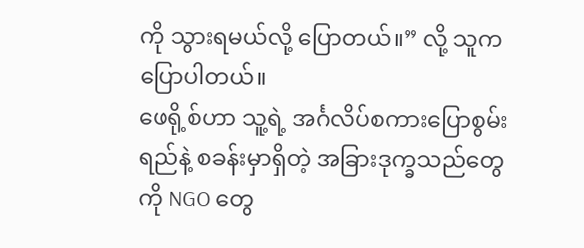ကို သွားရမယ်လို့ ပြောတယ်။” လို့ သူကပြောပါတယ်။
ဖေရို့စ်ဟာ သူ့ရဲ့ အင်္ဂလိပ်စကားပြောစွမ်းရည်နဲ့ စခန်းမှာရှိတဲ့ အခြားဒုက္ခသည်တွေကို NGO တွေ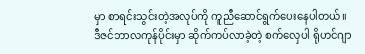မှာ စာရင်းသွင်းတဲ့အလုပ်ကို ကူညီဆောင်ရွက်ပေးနေပါတယ်။
ဒီဇင်ဘာလကုန်ပိုင်းမှာ ဆိုက်ကပ်လာခဲ့တဲ့ စက်လှေပါ ရိုဟင်ဂျာ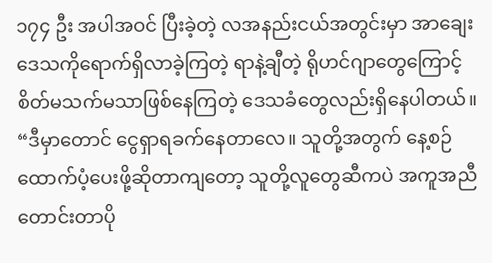၁၇၄ ဦး အပါအဝင် ပြီးခဲ့တဲ့ လအနည်းငယ်အတွင်းမှာ အာချေးဒေသကိုရောက်ရှိလာခဲ့ကြတဲ့ ရာနဲ့ချီတဲ့ ရိုဟင်ဂျာတွေကြောင့် စိတ်မသက်မသာဖြစ်နေကြတဲ့ ဒေသခံတွေလည်းရှိနေပါတယ်။
“ဒီမှာတောင် ငွေရှာရခက်နေတာလေ။ သူတို့အတွက် နေ့စဉ်ထောက်ပံ့ပေးဖို့ဆိုတာကျတော့ သူတို့လူတွေဆီကပဲ အကူအညီတောင်းတာပို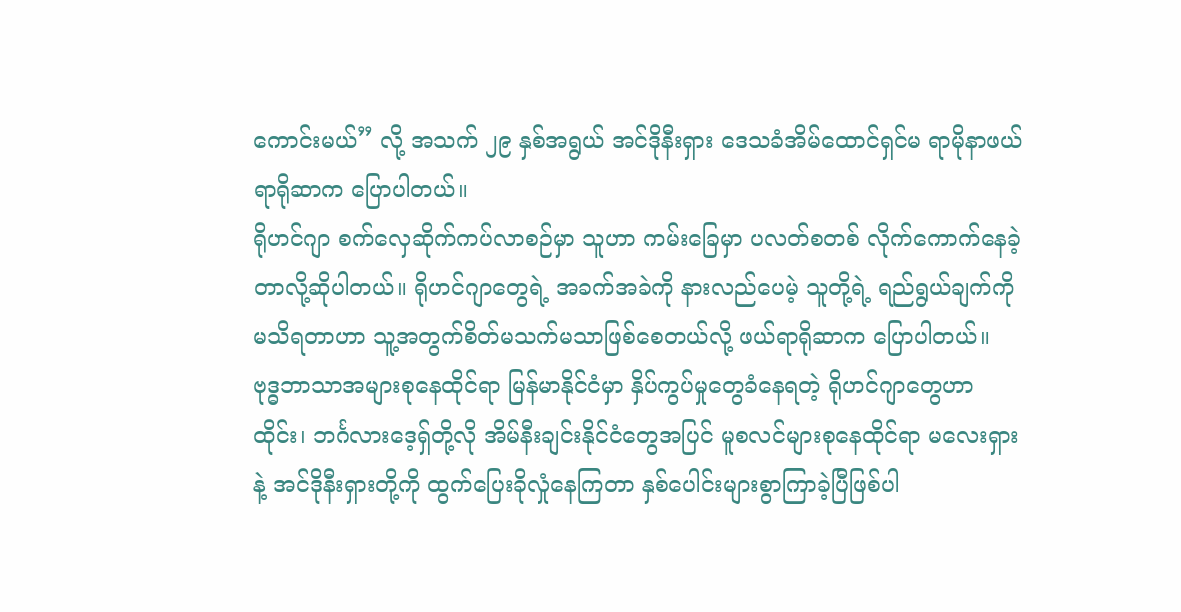ကောင်းမယ်” လို့ အသက် ၂၉ နှစ်အရွယ် အင်ဒိုနီးရှား ဒေသခံအိမ်ထောင်ရှင်မ ရာမိုနာဖယ်ရာရိုဆာက ပြောပါတယ်။
ရိုဟင်ဂျာ စက်လှေဆိုက်ကပ်လာစဉ်မှာ သူဟာ ကမ်းခြေမှာ ပလတ်စတစ် လိုက်ကောက်နေခဲ့တာလို့ဆိုပါတယ်။ ရိုဟင်ဂျာတွေရဲ့ အခက်အခဲကို နားလည်ပေမဲ့ သူတို့ရဲ့ ရည်ရွယ်ချက်ကို မသိရတာဟာ သူ့အတွက်စိတ်မသက်မသာဖြစ်စေတယ်လို့ ဖယ်ရာရိုဆာက ပြောပါတယ်။
ဗုဒ္ဓဘာသာအများစုနေထိုင်ရာ မြန်မာနိုင်ငံမှာ နှိပ်ကွပ်မှုတွေခံနေရတဲ့ ရိုဟင်ဂျာတွေဟာ ထိုင်း၊ ဘင်္ဂလားဒေ့ရှ်တို့လို အိမ်နီးချင်းနိုင်ငံတွေအပြင် မူစလင်များစုနေထိုင်ရာ မလေးရှားနဲ့ အင်ဒိုနီးရှားတို့ကို ထွက်ပြေးခိုလှုံနေကြတာ နှစ်ပေါင်းများစွာကြာခဲ့ပြီဖြစ်ပါ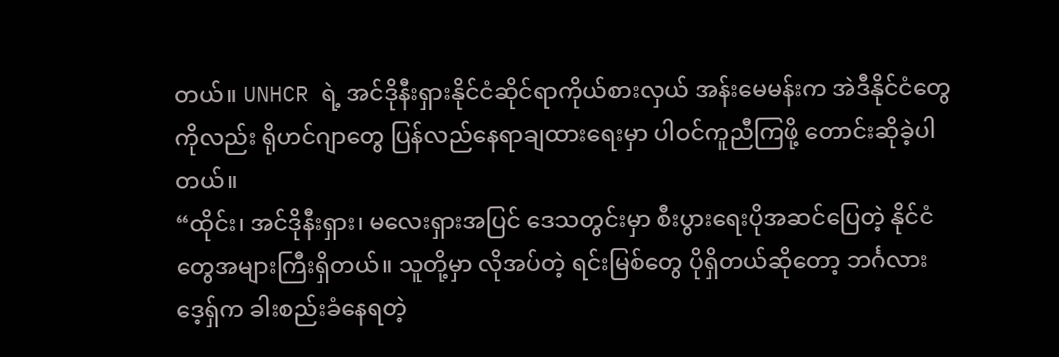တယ်။ UNHCR ရဲ့ အင်ဒိုနီးရှားနိုင်ငံဆိုင်ရာကိုယ်စားလှယ် အန်းမေမန်းက အဲဒီနိုင်ငံတွေကိုလည်း ရိုဟင်ဂျာတွေ ပြန်လည်နေရာချထားရေးမှာ ပါဝင်ကူညီကြဖို့ တောင်းဆိုခဲ့ပါတယ်။
“ထိုင်း၊ အင်ဒိုနီးရှား၊ မလေးရှားအပြင် ဒေသတွင်းမှာ စီးပွားရေးပိုအဆင်ပြေတဲ့ နိုင်ငံတွေအများကြီးရှိတယ်။ သူတို့မှာ လိုအပ်တဲ့ ရင်းမြစ်တွေ ပိုရှိတယ်ဆိုတော့ ဘင်္ဂလားဒေ့ရှ်က ခါးစည်းခံနေရတဲ့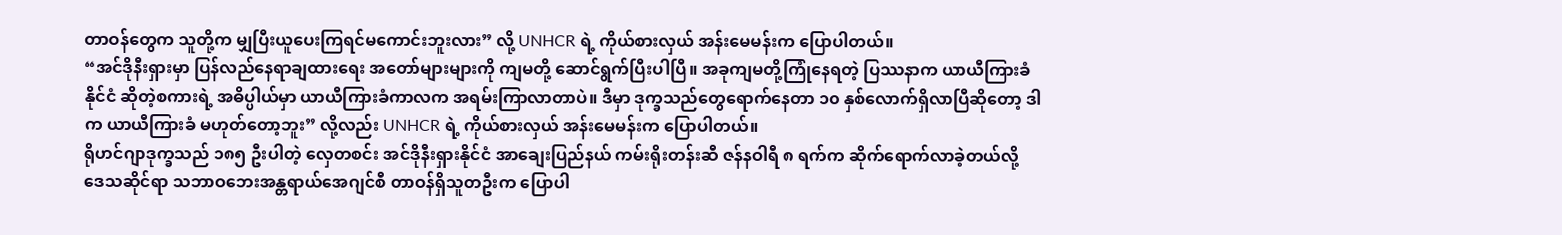တာဝန်တွေက သူတို့က မျှပြီးယူပေးကြရင်မကောင်းဘူးလား” လို့ UNHCR ရဲ့ ကိုယ်စားလှယ် အန်းမေမန်းက ပြောပါတယ်။
“အင်ဒိုနီးရှားမှာ ပြန်လည်နေရာချထားရေး အတော်များများကို ကျမတို့ ဆောင်ရွက်ပြီးပါပြီ။ အခုကျမတို့ကြုံနေရတဲ့ ပြဿနာက ယာယီကြားခံနိုင်ငံ ဆိုတဲ့စကားရဲ့ အဓိပ္ပါယ်မှာ ယာယီကြားခံကာလက အရမ်းကြာလာတာပဲ။ ဒီမှာ ဒုက္ခသည်တွေရောက်နေတာ ၁၀ နှစ်လောက်ရှိလာပြီဆိုတော့ ဒါက ယာယီကြားခံ မဟုတ်တော့ဘူး” လို့လည်း UNHCR ရဲ့ ကိုယ်စားလှယ် အန်းမေမန်းက ပြောပါတယ်။
ရိုဟင်ဂျာဒုက္ခသည် ၁၈၅ ဦးပါတဲ့ လှေတစင်း အင်ဒိုနီးရှားနိုင်ငံ အာချေးပြည်နယ် ကမ်းရိုးတန်းဆီ ဇန်နဝါရီ ၈ ရက်က ဆိုက်ရောက်လာခဲ့တယ်လို့ ဒေသဆိုင်ရာ သဘာဝဘေးအန္တရာယ်အေဂျင်စီ တာဝန်ရှိသူတဦးက ပြောပါ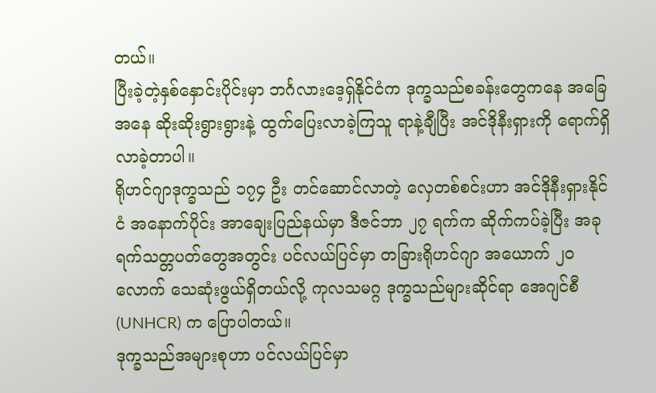တယ်။
ပြီးခဲ့တဲ့နှစ်နှောင်းပိုင်းမှာ ဘင်္ဂလားဒေ့ရှ်နိုင်ငံက ဒုက္ခသည်စခန်းတွေကနေ အခြေအနေ ဆိုးဆိုးရွားရွားနဲ့ ထွက်ပြေးလာခဲ့ကြသူ ရာနဲ့ချီပြီး အင်ဒိုနီးရှားကို ရောက်ရှိလာခဲ့တာပါ။
ရိုဟင်ဂျာဒုက္ခသည် ၁၇၄ ဦး တင်ဆောင်လာတဲ့ လှေတစ်စင်းဟာ အင်ဒိုနီးရှားနိုင်ငံ အနောက်ပိုင်း အာချေးပြည်နယ်မှာ ဒီဇင်ဘာ ၂၇ ရက်က ဆိုက်ကပ်ခဲ့ပြီး အခုရက်သတ္တပတ်တွေအတွင်း ပင်လယ်ပြင်မှာ တခြားရိုဟင်ဂျာ အယောက် ၂၀ လောက် သေဆုံးဖွယ်ရှိတယ်လို့ ကုလသမဂ္ဂ ဒုက္ခသည်များဆိုင်ရာ အေဂျင်စီ (UNHCR) က ပြောပါတယ်။
ဒုက္ခသည်အများစုဟာ ပင်လယ်ပြင်မှာ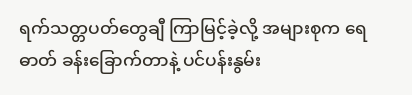ရက်သတ္တပတ်တွေချီ ကြာမြင့်ခဲ့လို့ အများစုက ရေဓာတ် ခန်းခြောက်တာနဲ့ ပင်ပန်းနွမ်း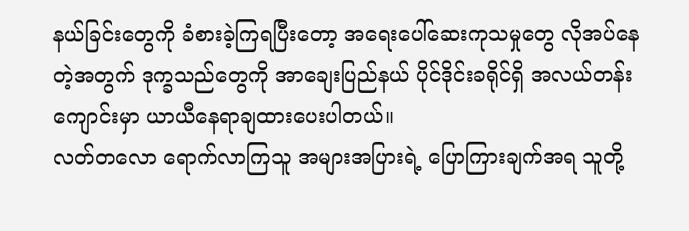နယ်ခြင်းတွေကို ခံစားခဲ့ကြရပြီးတော့ အရေးပေါ်ဆေးကုသမှုတွေ လိုအပ်နေတဲ့အတွက် ဒုက္ခသည်တွေကို အာချေးပြည်နယ် ပိုင်ဒိုင်းခရိုင်ရှိ အလယ်တန်းကျောင်းမှာ ယာယီနေရာချထားပေးပါတယ်။
လတ်တလော ရောက်လာကြသူ အများအပြားရဲ့ ပြောကြားချက်အရ သူတို့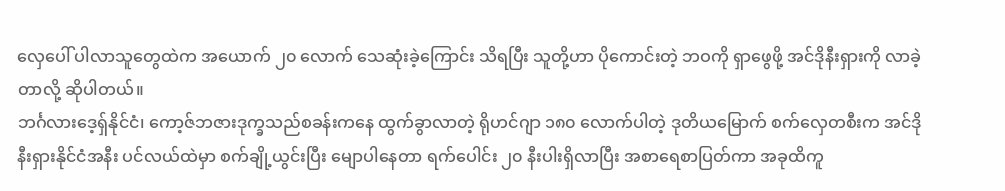လှေပေါ် ပါလာသူတွေထဲက အယောက် ၂၀ လောက် သေဆုံးခဲ့ကြောင်း သိရပြီး သူတို့ဟာ ပိုကောင်းတဲ့ ဘဝကို ရှာဖွေဖို့ အင်ဒိုနီးရှားကို လာခဲ့တာလို့ ဆိုပါတယ်။
ဘင်္ဂလားဒေ့ရှ်နိုင်ငံ၊ ကော့ဇ်ဘဇားဒုက္ခသည်စခန်းကနေ ထွက်ခွာလာတဲ့ ရိုဟင်ဂျာ ၁၈၀ လောက်ပါတဲ့ ဒုတိယမြောက် စက်လှေတစီးက အင်ဒိုနီးရှားနိုင်ငံအနီး ပင်လယ်ထဲမှာ စက်ချို့ယွင်းပြီး မျောပါနေတာ ရက်ပေါင်း ၂၀ နီးပါးရှိလာပြီး အစာရေစာပြတ်ကာ အခုထိကူ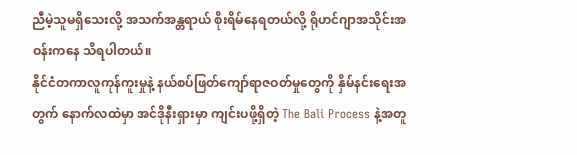ညီမဲ့သူမရှိသေးလို့ အသက်အန္တရာယ် စိုးရိမ်နေရတယ်လို့ ရိုဟင်ဂျာအသိုင်းအဝန်းကနေ သိရပါတယ်။
နိုင်ငံတကာလူကုန်ကူးမှုနဲ့ နယ်စပ်ဖြတ်ကျော်ရာဇဝတ်မှုတွေကို နှိမ်နင်းရေးအတွက် နောက်လထဲမှာ အင်ဒိုနီးရှားမှာ ကျင်းပဖို့ရှိတဲ့ The Bali Process နဲ့အတူ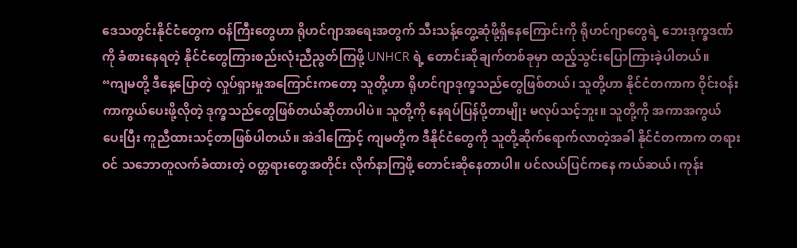ဒေသတွင်းနိုင်ငံတွေက ဝန်ကြီးတွေဟာ ရိုဟင်ဂျာအရေးအတွက် သီးသန့်တွေ့ဆုံဖို့ရှိနေကြောင်းကို ရိုဟင်ဂျာတွေရဲ့ ဘေးဒုက္ခဒဏ်ကို ခံစားနေရတဲ့ နိုင်ငံတွေကြားစည်းလုံးညီညွတ်ကြဖို့ UNHCR ရဲ့ တောင်းဆိုချက်တစ်ခုမှာ ထည့်သွင်းပြောကြားခဲ့ပါတယ်။
“ကျမတို့ ဒီနေ့ပြောတဲ့ လှုပ်ရှားမှုအကြောင်းကတော့ သူတို့ဟာ ရိုဟင်ဂျာဒုက္ခသည်တွေဖြစ်တယ်၊ သူတို့ဟာ နိုင်ငံတကာက ဝိုင်းဝန်းကာကွယ်ပေးဖို့လိုတဲ့ ဒုက္ခသည်တွေဖြစ်တယ်ဆိုတာပါပဲ။ သူတို့ကို နေရပ်ပြန်ပို့တာမျိုး မလုပ်သင့်ဘူး။ သူတို့ကို အကာအကွယ်ပေးပြီး ကူညီထားသင့်တာဖြစ်ပါတယ်။ အဲဒါကြောင့် ကျမတို့က ဒီနိုင်ငံတွေကို သူတို့ဆိုက်ရောက်လာတဲ့အခါ နိုင်ငံတကာက တရားဝင် သဘောတူလက်ခံထားတဲ့ ဝတ္တရားတွေအတိုင်း လိုက်နာကြဖို့ တောင်းဆိုနေတာပါ။ ပင်လယ်ပြင်ကနေ ကယ်ဆယ်၊ ကုန်း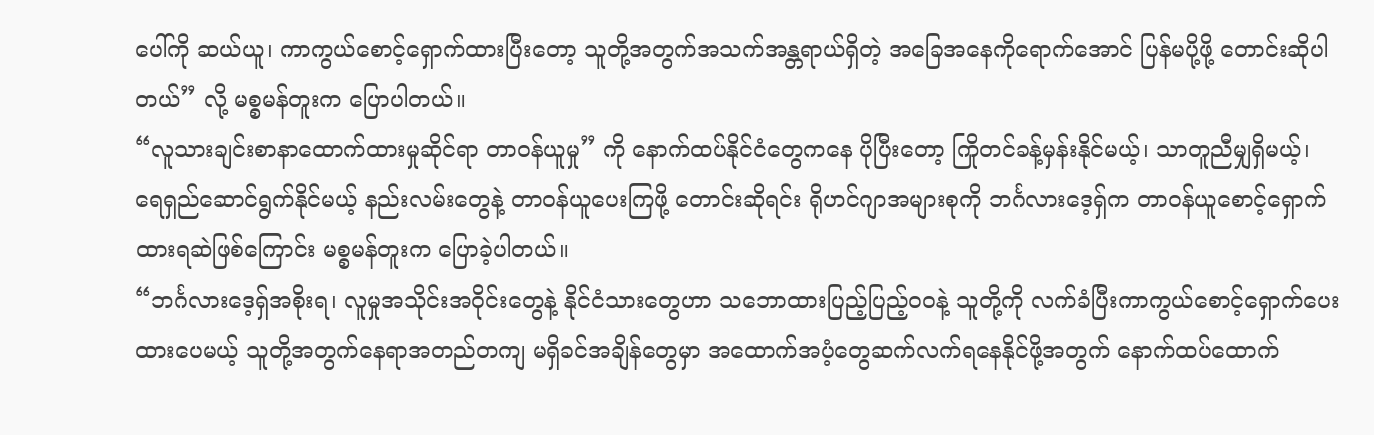ပေါ်ကို ဆယ်ယူ၊ ကာကွယ်စောင့်ရှောက်ထားပြီးတော့ သူတို့အတွက်အသက်အန္တရာယ်ရှိတဲ့ အခြေအနေကိုရောက်အောင် ပြန်မပို့ဖို့ တောင်းဆိုပါတယ်” လို့ မစ္စမန်တူးက ပြောပါတယ်။
“လူသားချင်းစာနာထောက်ထားမှုဆိုင်ရာ တာဝန်ယူမှု” ကို နောက်ထပ်နိုင်ငံတွေကနေ ပိုပြီးတော့ ကြိုတင်ခန့်မှန်းနိုင်မယ့်၊ သာတူညီမျှရှိမယ့်၊ ရေရှည်ဆောင်ရွက်နိုင်မယ့် နည်းလမ်းတွေနဲ့ တာဝန်ယူပေးကြဖို့ တောင်းဆိုရင်း ရိုဟင်ဂျာအများစုကို ဘင်္ဂလားဒေ့ရှ်က တာဝန်ယူစောင့်ရှောက်ထားရဆဲဖြစ်ကြောင်း မစ္စမန်တူးက ပြောခဲ့ပါတယ်။
“ဘင်္ဂလားဒေ့ရှ်အစိုးရ၊ လူမှုအသိုင်းအဝိုင်းတွေနဲ့ နိုင်ငံသားတွေဟာ သဘောထားပြည့်ပြည့်ဝဝနဲ့ သူတို့ကို လက်ခံပြီးကာကွယ်စောင့်ရှောက်ပေးထားပေမယ့် သူတို့အတွက်နေရာအတည်တကျ မရှိခင်အချိန်တွေမှာ အထောက်အပံ့တွေဆက်လက်ရနေနိုင်ဖို့အတွက် နောက်ထပ်ထောက်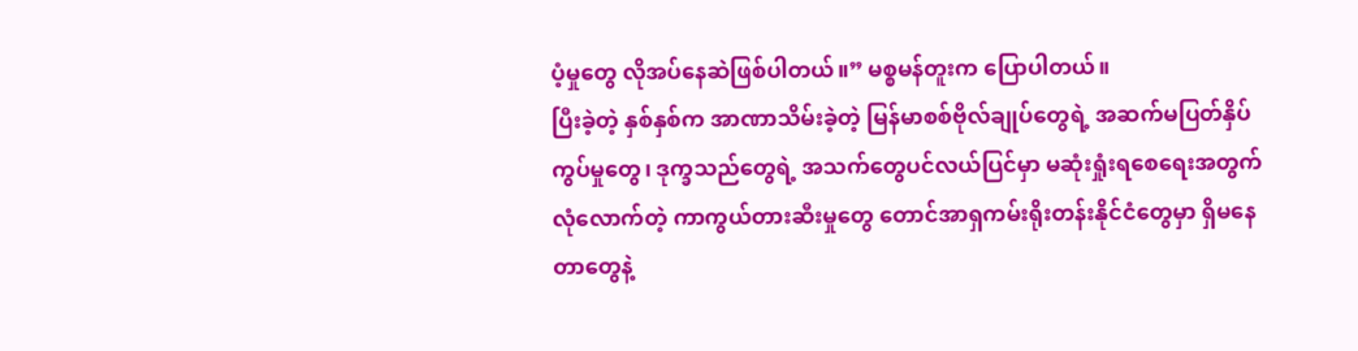ပံ့မှုတွေ လိုအပ်နေဆဲဖြစ်ပါတယ်။” မစ္စမန်တူးက ပြောပါတယ်။
ပြီးခဲ့တဲ့ နှစ်နှစ်က အာဏာသိမ်းခဲ့တဲ့ မြန်မာစစ်ဗိုလ်ချုပ်တွေရဲ့ အဆက်မပြတ်နှိပ်ကွပ်မှုတွေ၊ ဒုက္ခသည်တွေရဲ့ အသက်တွေပင်လယ်ပြင်မှာ မဆုံးရှုံးရစေရေးအတွက် လုံလောက်တဲ့ ကာကွယ်တားဆီးမှုတွေ တောင်အာရှကမ်းရိုးတန်းနိုင်ငံတွေမှာ ရှိမနေတာတွေနဲ့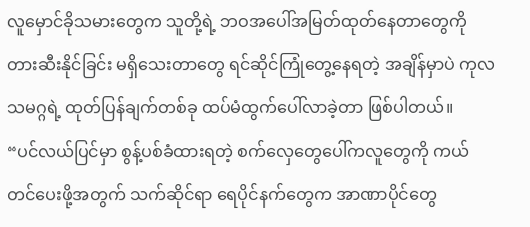လူမှောင်ခိုသမားတွေက သူတို့ရဲ့ ဘဝအပေါ်အမြတ်ထုတ်နေတာတွေကို တားဆီးနိုင်ခြင်း မရှိသေးတာတွေ ရင်ဆိုင်ကြုံတွေ့နေရတဲ့ အချိန်မှာပဲ ကုလသမဂ္ဂရဲ့ ထုတ်ပြန်ချက်တစ်ခု ထပ်မံထွက်ပေါ်လာခဲ့တာ ဖြစ်ပါတယ်။
“ပင်လယ်ပြင်မှာ စွန့်ပစ်ခံထားရတဲ့ စက်လှေတွေပေါ်ကလူတွေကို ကယ်တင်ပေးဖို့အတွက် သက်ဆိုင်ရာ ရေပိုင်နက်တွေက အာဏာပိုင်တွေ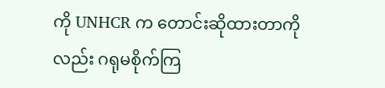ကို UNHCR က တောင်းဆိုထားတာကိုလည်း ဂရုမစိုက်ကြ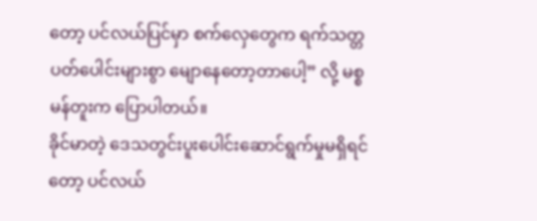တော့ ပင်လယ်ပြင်မှာ စက်လှေတွေက ရက်သတ္တပတ်ပေါင်းများစွာ မျောနေတော့တာပေါ့” လို့ မစ္စမန်တူးက ပြောပါတယ်။
ခိုင်မာတဲ့ ဒေသတွင်းပူးပေါင်းဆောင်ရွက်မှုမရှိရင်တော့ ပင်လယ်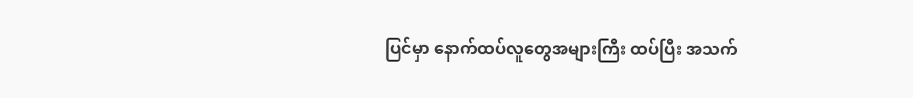ပြင်မှာ နောက်ထပ်လူတွေအများကြီး ထပ်ပြီး အသက်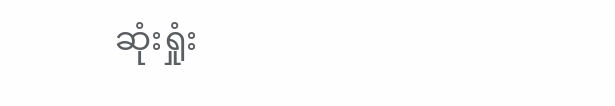ဆုံးရှုံး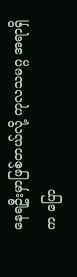နေရဦးမှာဖြစ်တယ်လို့ ကုလသမဂ္ဂ အရာရှိက ပြော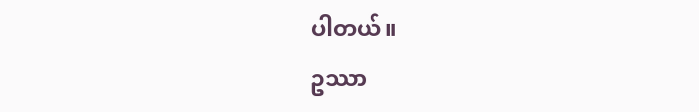ပါတယ်။
ဥဿာ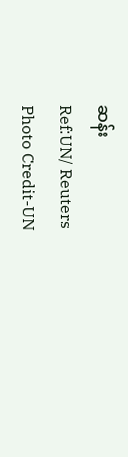ဆန်း
Ref:UN/ Reuters
Photo Credit-UN